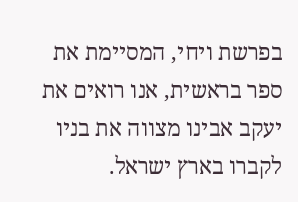בפרשת ויחי, המסיימת את ספר בראשית, אנו רואים את יעקב אבינו מצווה את בניו לקברו בארץ ישראל.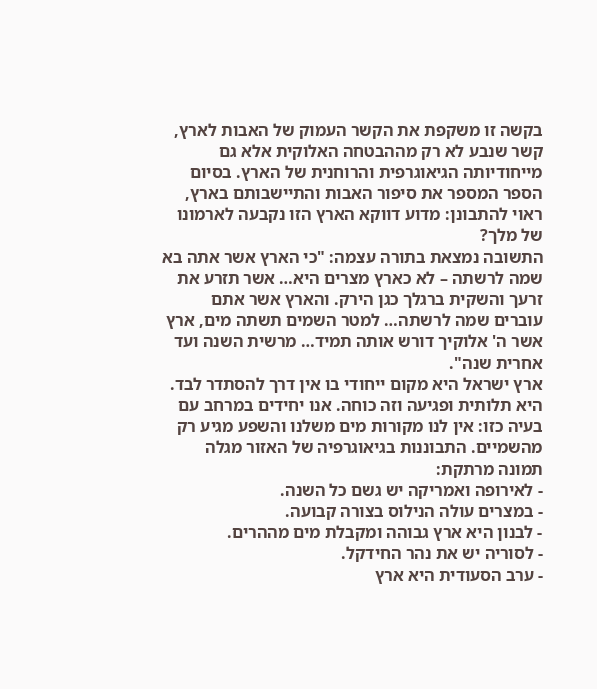בקשה זו משקפת את הקשר העמוק של האבות לארץ, קשר שנבע לא רק מההבטחה האלוקית אלא גם מייחודיותה הגיאוגרפית והרוחנית של הארץ. בסיום הספר המספר את סיפור האבות והתיישבותם בארץ, ראוי להתבונן: מדוע דווקא הארץ הזו נקבעה לארמונו של מלך?
התשובה נמצאת בתורה עצמה: "כי הארץ אשר אתה בא שמה לרשתה – לא כארץ מצרים היא… אשר תזרע את זרעך והשקית ברגלך כגן הירק. והארץ אשר אתם עוברים שמה לרשתה… למטר השמים תשתה מים, ארץ אשר ה' אלוקיך דורש אותה תמיד… מרשית השנה ועד אחרית שנה".
ארץ ישראל היא מקום ייחודי בו אין דרך להסתדר לבד. היא תלותית ופגיעה וזה כוחה. אנו יחידים במרחב עם בעיה כזו: אין לנו מקורות מים משלנו והשפע מגיע רק מהשמיים. התבוננות בגיאוגרפיה של האזור מגלה תמונה מרתקת:
- לאירופה ואמריקה יש גשם כל השנה.
- במצרים עולה הנילוס בצורה קבועה.
- לבנון היא ארץ גבוהה ומקבלת מים מההרים.
- לסוריה יש את נהר החידקל.
- ערב הסעודית היא ארץ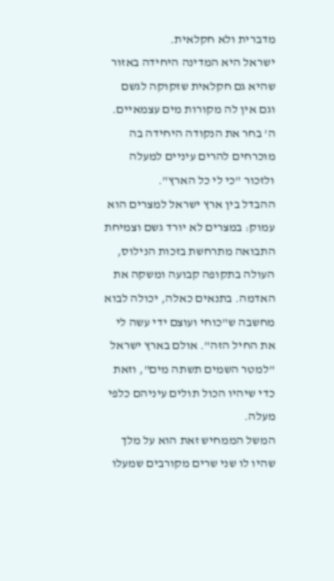מדברית ולא חקלאית.
ישראל היא המדינה היחידה באזור שהיא גם חקלאית שזקוקה לגשם וגם אין לה מקורות מים עצמאיים. ה' בחר את הנקודה היחידה בה מוכרחים להרים עיניים למעלה ולזכור "כי לי כל הארץ".
ההבדל בין ארץ ישראל למצרים הוא עמוק: במצרים לא יורד גשם וצמיחת התבואה מתרחשת בזכות הנילוס, העולה בתקופה קבועה ומשקה את האדמה. בתנאים כאלה, יכולה לבוא מחשבה ש"כוחי ועוצם ידי עשה לי את החיל הזה". אולם בארץ ישראל "למטר השמים תשתה מים", וזאת כדי שיהיו הכול תולים עיניהם כלפי מעלה.
המשל הממחיש זאת הוא על מלך שהיו לו שני שרים מקורבים שמעלו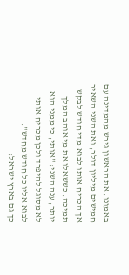באמונו. את הראשון גירש מהמדינה עם חמישים מיליון דולר, ואת השני השאיר אך הכריח אותו לבוא מדי חודש לבקש תמיכה. כששאלו את מי אוהב המלך יותר, ענה השני: "אותי, כי ממני הוא לא מסוגל להיפרד ולכן מכריח אותי לבוא אליו כל חודש מחדש".
כך גם בארץ ישראל: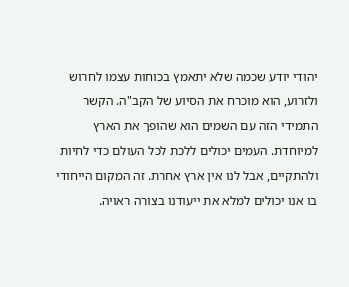יהודי יודע שכמה שלא יתאמץ בכוחות עצמו לחרוש ולזרוע, הוא מוכרח את הסיוע של הקב"ה. הקשר התמידי הזה עם השמים הוא שהופך את הארץ למיוחדת. העמים יכולים ללכת לכל העולם כדי לחיות ולהתקיים, אבל לנו אין ארץ אחרת. זה המקום הייחודי בו אנו יכולים למלא את ייעודנו בצורה ראויה.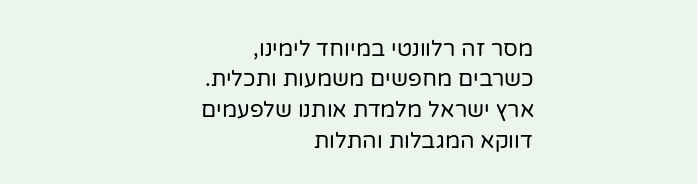מסר זה רלוונטי במיוחד לימינו, כשרבים מחפשים משמעות ותכלית. ארץ ישראל מלמדת אותנו שלפעמים דווקא המגבלות והתלות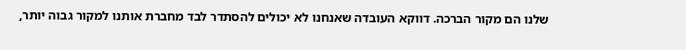שלנו הם מקור הברכה. דווקא העובדה שאנחנו לא יכולים להסתדר לבד מחברת אותנו למקור גבוה יותר,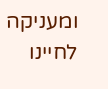ומעניקה לחיינו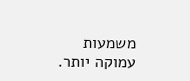משמעות עמוקה יותר.